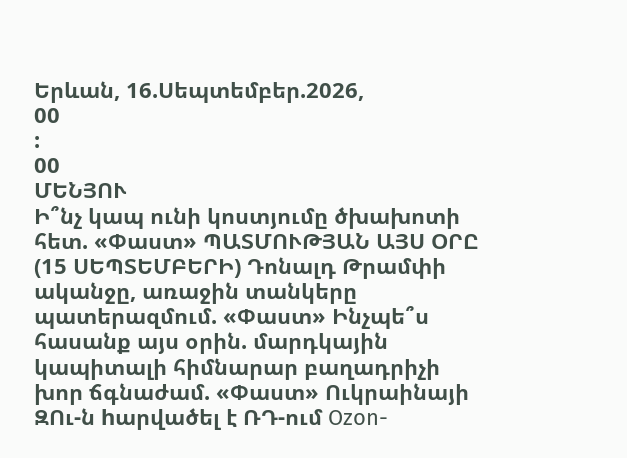Երևան, 16.Սեպտեմբեր.2026,
00
:
00
ՄԵՆՅՈՒ
Ի՞նչ կապ ունի կոստյումը ծխախոտի հետ. «Փաստ» ՊԱՏՄՈՒԹՅԱՆ ԱՅՍ ՕՐԸ (15 ՍԵՊՏԵՄԲԵՐԻ) Դոնալդ Թրամփի ականջը, առաջին տանկերը պատերազմում. «Փաստ» Ինչպե՞ս հասանք այս օրին. մարդկային կապիտալի հիմնարար բաղադրիչի խոր ճգնաժամ. «Փաստ» Ուկրաինայի ԶՈւ-ն hարվածել է ՌԴ-ում Ozon-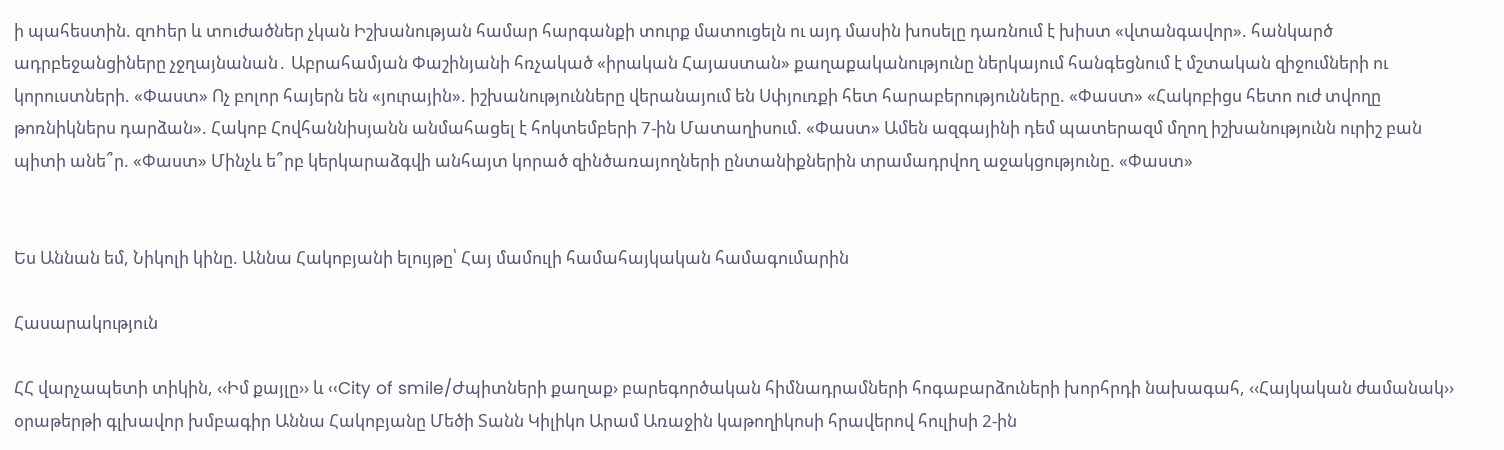ի պահեստին. զnhեր և տnւժածներ չկան Իշխանության համար հարգանքի տուրք մատուցելն ու այդ մասին խոսելը դառնում է խիստ «վտանգավոր». հանկարծ ադրբեջանցիները չջղայնանան․ Աբրահամյան Փաշինյանի հռչակած «իրական Հայաստան» քաղաքականությունը ներկայում հանգեցնում է մշտական զիջումների ու կորուստների. «Փաստ» Ոչ բոլոր հայերն են «յուրային». իշխանությունները վերանայում են Սփյուռքի հետ հարաբերությունները. «Փաստ» «Հակոբիցս հետո ուժ տվողը թոռնիկներս դարձան». Հակոբ Հովհաննիսյանն անմահացել է հոկտեմբերի 7-ին Մատաղիսում. «Փաստ» Ամեն ազգայինի դեմ պատերազմ մղող իշխանությունն ուրիշ բան պիտի անե՞ր. «Փաստ» Մինչև ե՞րբ կերկարաձգվի անհայտ կորած զինծառայողների ընտանիքներին տրամադրվող աջակցությունը. «Փաստ»


Ես Աննան եմ, Նիկոլի կինը. Աննա Հակոբյանի ելույթը՝ Հայ մամուլի համահայկական համագումարին

Հասարակություն

ՀՀ վարչապետի տիկին, ‹‹Իմ քայլը›› և ‹‹City of smile/Ժպիտների քաղաք› բարեգործական հիմնադրամների հոգաբարձուների խորհրդի նախագահ, ‹‹Հայկական ժամանակ›› օրաթերթի գլխավոր խմբագիր Աննա Հակոբյանը Մեծի Տանն Կիլիկո Արամ Առաջին կաթողիկոսի հրավերով հուլիսի 2-ին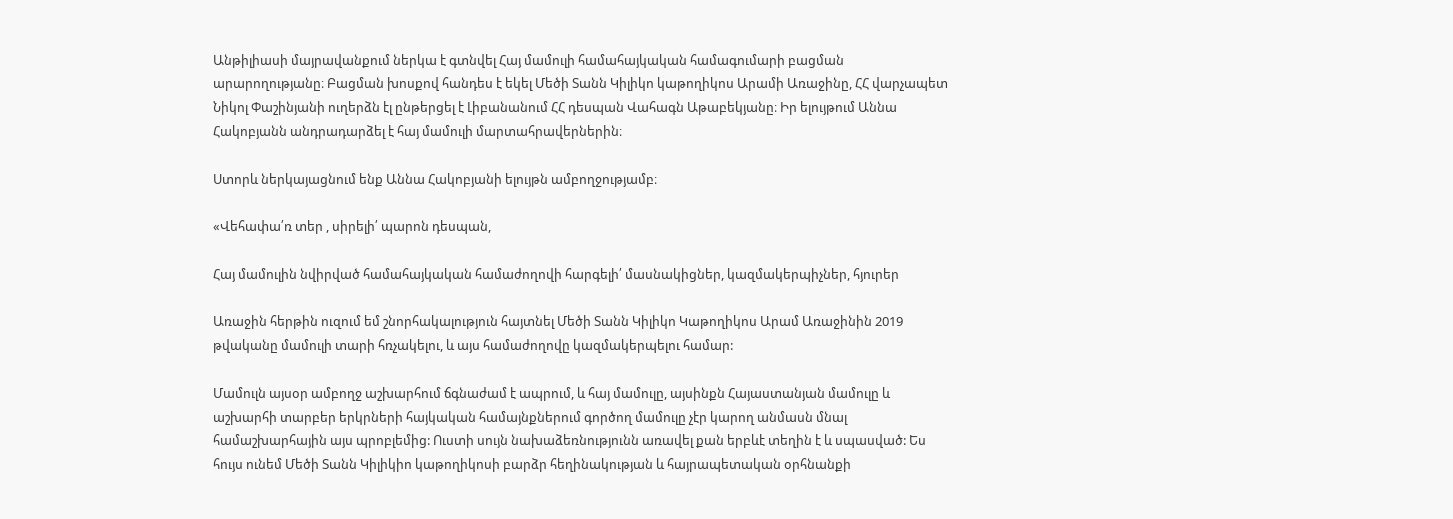Անթիլիասի մայրավանքում ներկա է գտնվել Հայ մամուլի համահայկական համագումարի բացման արարողությանը։ Բացման խոսքով հանդես է եկել Մեծի Տանն Կիլիկո կաթողիկոս Արամի Առաջինը, ՀՀ վարչապետ Նիկոլ Փաշինյանի ուղերձն էլ ընթերցել է Լիբանանում ՀՀ դեսպան Վահագն Աթաբեկյանը։ Իր ելույթում Աննա Հակոբյանն անդրադարձել է հայ մամուլի մարտահրավերներին։

Ստորև ներկայացնում ենք Աննա Հակոբյանի ելույթն ամբողջությամբ։

«Վեհափա՛ռ տեր , սիրելի՛ պարոն դեսպան,

Հայ մամուլին նվիրված համահայկական համաժողովի հարգելի՛ մասնակիցներ, կազմակերպիչներ, հյուրեր

Առաջին հերթին ուզում եմ շնորհակալություն հայտնել Մեծի Տանն Կիլիկո Կաթողիկոս Արամ Առաջինին 2019 թվականը մամուլի տարի հռչակելու, և այս համաժողովը կազմակերպելու համար:

Մամուլն այսօր ամբողջ աշխարհում ճգնաժամ է ապրում, և հայ մամուլը, այսինքն Հայաստանյան մամուլը և աշխարհի տարբեր երկրների հայկական համայնքներում գործող մամուլը չէր կարող անմասն մնալ համաշխարհային այս պրոբլեմից: Ուստի սույն նախաձեռնությունն առավել քան երբևէ տեղին է և սպասված: Ես հույս ունեմ Մեծի Տանն Կիլիկիո կաթողիկոսի բարձր հեղինակության և հայրապետական օրհնանքի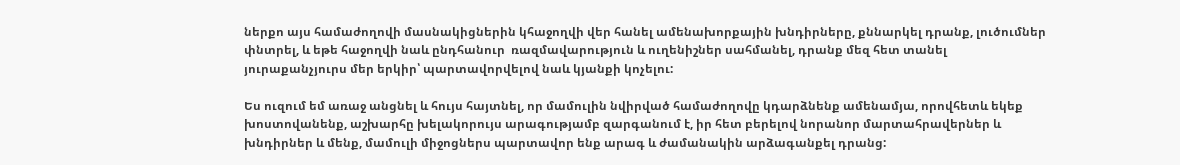ներքո այս համաժողովի մասնակիցներին կհաջողվի վեր հանել ամենախորքային խնդիրները, քննարկել դրանք, լուծումներ փնտրել, և եթե հաջողվի նաև ընդհանուր  ռազմավարություն և ուղենիշներ սահմանել, դրանք մեզ հետ տանել յուրաքանչյուրս մեր երկիր՝ պարտավորվելով նաև կյանքի կոչելու:

Ես ուզում եմ առաջ անցնել և հույս հայտնել, որ մամուլին նվիրված համաժողովը կդարձնենք ամենամյա, որովհետև եկեք խոստովանենք, աշխարհը խելակորույս արագությամբ զարգանում է, իր հետ բերելով նորանոր մարտահրավերներ և խնդիրներ և մենք, մամուլի միջոցներս պարտավոր ենք արագ և ժամանակին արձագանքել դրանց: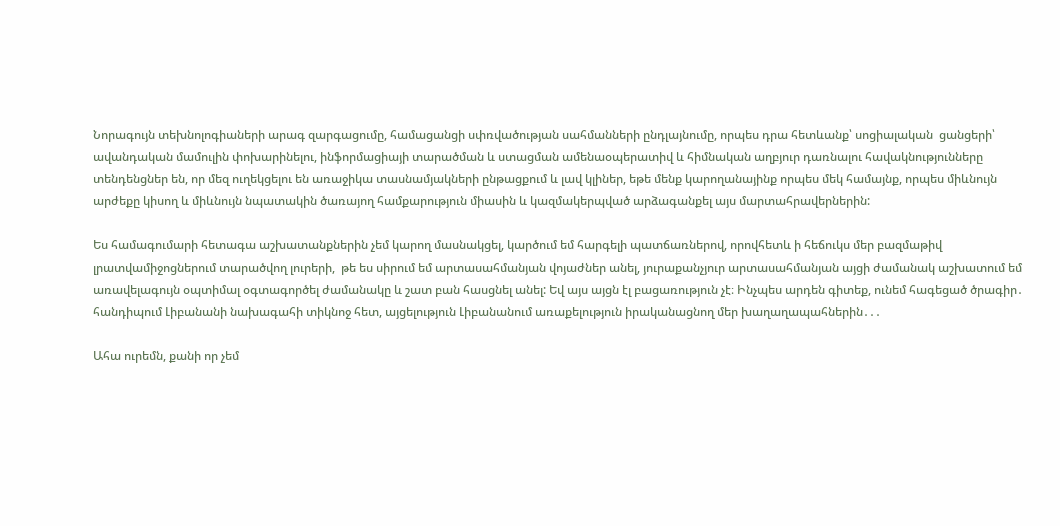Նորագույն տեխնոլոգիաների արագ զարգացումը, համացանցի սփռվածության սահմանների ընդլայնումը, որպես դրա հետևանք՝ սոցիալական  ցանցերի՝ ավանդական մամուլին փոխարինելու, ինֆորմացիայի տարածման և ստացման ամենաօպերատիվ և հիմնական աղբյուր դառնալու հավակնությունները տենդենցներ են, որ մեզ ուղեկցելու են առաջիկա տասնամյակների ընթացքում և լավ կլիներ, եթե մենք կարողանայինք որպես մեկ համայնք, որպես միևնույն արժեքը կիսող և միևնույն նպատակին ծառայող համքարություն միասին և կազմակերպված արձագանքել այս մարտահրավերներին:

Ես համագումարի հետագա աշխատանքներին չեմ կարող մասնակցել, կարծում եմ հարգելի պատճառներով, որովհետև ի հեճուկս մեր բազմաթիվ լրատվամիջոցներում տարածվող լուրերի,  թե ես սիրում եմ արտասահմանյան վոյաժներ անել, յուրաքանչյուր արտասահմանյան այցի ժամանակ աշխատում եմ առավելագույն օպտիմալ օգտագործել ժամանակը և շատ բան հասցնել անել: Եվ այս այցն էլ բացառություն չէ։ Ինչպես արդեն գիտեք, ունեմ հագեցած ծրագիր․ հանդիպում Լիբանանի նախագահի տիկնոջ հետ, այցելություն Լիբանանում առաքելություն իրականացնող մեր խաղաղապահներին․․․

Ահա ուրեմն, քանի որ չեմ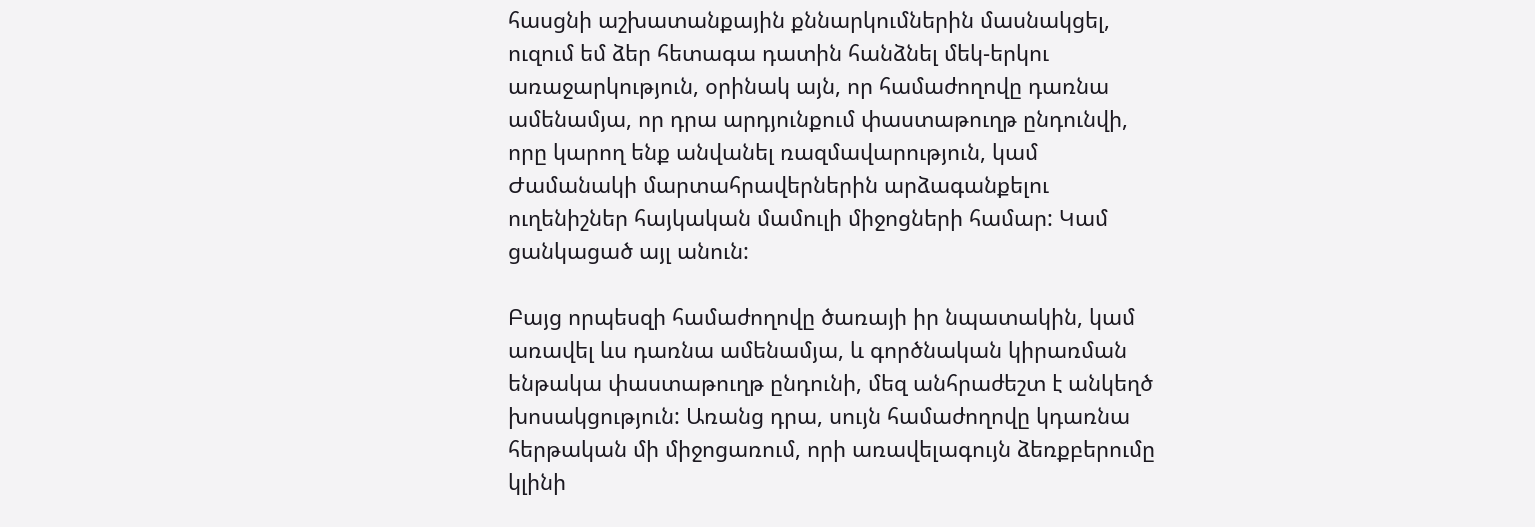հասցնի աշխատանքային քննարկումներին մասնակցել, ուզում եմ ձեր հետագա դատին հանձնել մեկ-երկու առաջարկություն, օրինակ այն, որ համաժողովը դառնա ամենամյա, որ դրա արդյունքում փաստաթուղթ ընդունվի, որը կարող ենք անվանել ռազմավարություն, կամ Ժամանակի մարտահրավերներին արձագանքելու ուղենիշներ հայկական մամուլի միջոցների համար: Կամ ցանկացած այլ անուն:

Բայց որպեսզի համաժողովը ծառայի իր նպատակին, կամ առավել ևս դառնա ամենամյա, և գործնական կիրառման ենթակա փաստաթուղթ ընդունի, մեզ անհրաժեշտ է անկեղծ խոսակցություն: Առանց դրա, սույն համաժողովը կդառնա հերթական մի միջոցառում, որի առավելագույն ձեռքբերումը կլինի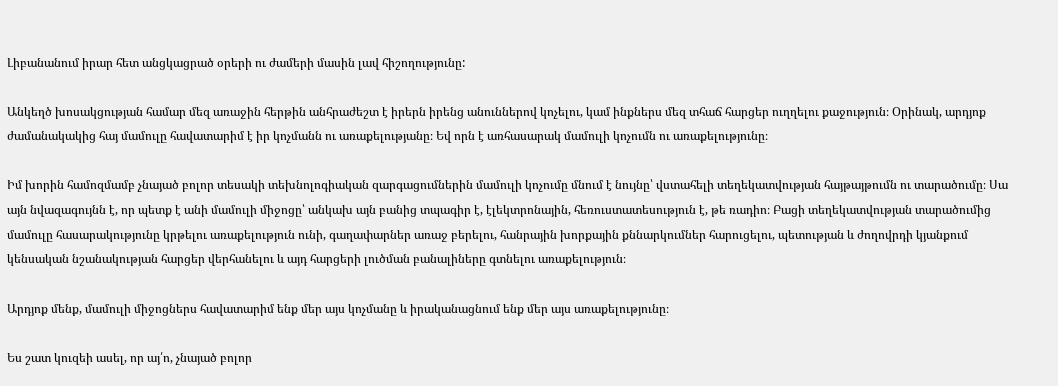Լիբանանում իրար հետ անցկացրած օրերի ու ժամերի մասին լավ հիշողությունը:

Անկեղծ խոսակցության համար մեզ առաջին հերթին անհրաժեշտ է իրերն իրենց անուններով կոչելու, կամ ինքներս մեզ տհաճ հարցեր ուղղելու քաջություն։ Օրինակ, արդյոք ժամանակակից հայ մամուլը հավատարիմ է իր կոչմանն ու առաքելությանը։ Եվ որն է առհասարակ մամուլի կոչումն ու առաքելությունը։

Իմ խորին համոզմամբ չնայած բոլոր տեսակի տեխնոլոգիական զարգացումներին մամուլի կոչումը մնում է նույնը՝ վստահելի տեղեկատվության հայթայթումն ու տարածումը։ Սա այն նվազագույնն է, որ պետք է անի մամուլի միջոցը՝ անկախ այն բանից տպագիր է, էլեկտրոնային, հեռուստատեսություն է, թե ռադիո։ Բացի տեղեկատվության տարածումից մամուլը հասարակությունը կրթելու առաքելություն ունի, գաղափարներ առաջ բերելու, հանրային խորքային քննարկումներ հարուցելու, պետության և ժողովրդի կյանքում կենսական նշանակության հարցեր վերհանելու և այդ հարցերի լուծման բանալիները գտնելու առաքելություն։

Արդյոք մենք, մամուլի միջոցներս հավատարիմ ենք մեր այս կոչմանը և իրականացնում ենք մեր այս առաքելությունը։

Ես շատ կուզեի ասել, որ այ՛ո, չնայած բոլոր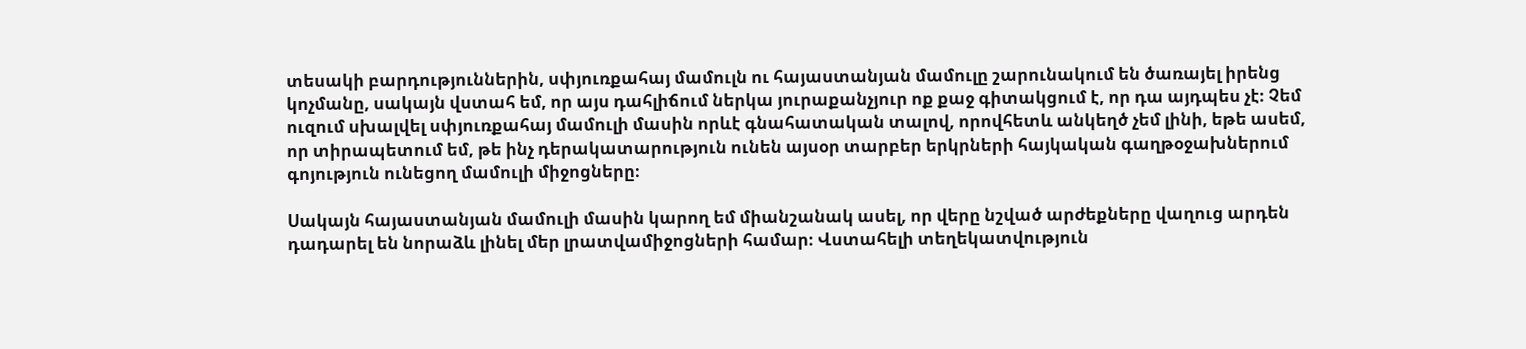տեսակի բարդություններին, սփյուռքահայ մամուլն ու հայաստանյան մամուլը շարունակում են ծառայել իրենց կոչմանը, սակայն վստահ եմ, որ այս դահլիճում ներկա յուրաքանչյուր ոք քաջ գիտակցում է, որ դա այդպես չէ։ Չեմ ուզում սխալվել սփյուռքահայ մամուլի մասին որևէ գնահատական տալով, որովհետև անկեղծ չեմ լինի, եթե ասեմ, որ տիրապետում եմ, թե ինչ դերակատարություն ունեն այսօր տարբեր երկրների հայկական գաղթօջախներում գոյություն ունեցող մամուլի միջոցները։

Սակայն հայաստանյան մամուլի մասին կարող եմ միանշանակ ասել, որ վերը նշված արժեքները վաղուց արդեն դադարել են նորաձև լինել մեր լրատվամիջոցների համար։ Վստահելի տեղեկատվություն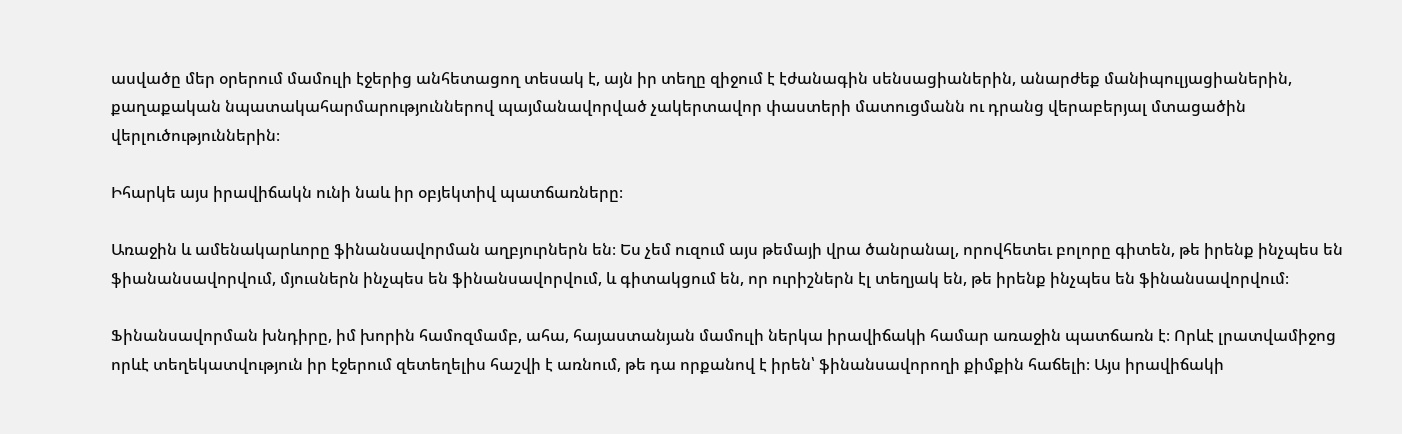ասվածը մեր օրերում մամուլի էջերից անհետացող տեսակ է, այն իր տեղը զիջում է էժանագին սենսացիաներին, անարժեք մանիպուլյացիաներին, քաղաքական նպատակահարմարություններով պայմանավորված չակերտավոր փաստերի մատուցմանն ու դրանց վերաբերյալ մտացածին վերլուծություններին։

Իհարկե այս իրավիճակն ունի նաև իր օբյեկտիվ պատճառները։

Առաջին և ամենակարևորը ֆինանսավորման աղբյուրներն են։ Ես չեմ ուզում այս թեմայի վրա ծանրանալ, որովհետեւ բոլորը գիտեն, թե իրենք ինչպես են ֆիանանսավորվում, մյուսներն ինչպես են ֆինանսավորվում, և գիտակցում են, որ ուրիշներն էլ տեղյակ են, թե իրենք ինչպես են ֆինանսավորվում։

Ֆինանսավորման խնդիրը, իմ խորին համոզմամբ, ահա, հայաստանյան մամուլի ներկա իրավիճակի համար առաջին պատճառն է։ Որևէ լրատվամիջոց որևէ տեղեկատվություն իր էջերում զետեղելիս հաշվի է առնում, թե դա որքանով է իրեն՝ ֆինանսավորողի քիմքին հաճելի։ Այս իրավիճակի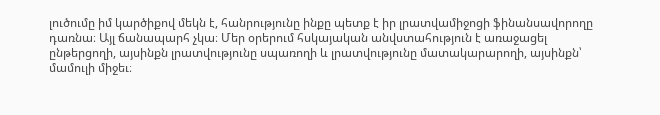լուծումը իմ կարծիքով մեկն է, հանրությունը ինքը պետք է իր լրատվամիջոցի ֆինանսավորողը դառնա։ Այլ ճանապարհ չկա։ Մեր օրերում հսկայական անվստահություն է առաջացել ընթերցողի, այսինքն լրատվությունը սպառողի և լրատվությունը մատակարարողի, այսինքն՝ մամուլի միջեւ։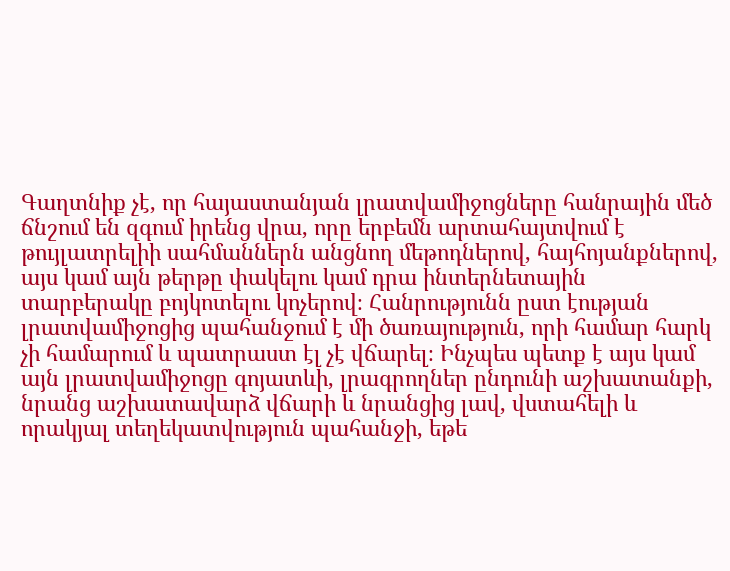Գաղտնիք չէ, որ հայաստանյան լրատվամիջոցները հանրային մեծ ճնշում են զգում իրենց վրա, որը երբեմն արտահայտվում է թույլատրելիի սահմաններն անցնող մեթոդներով, հայհոյանքներով, այս կամ այն թերթը փակելու կամ դրա ինտերնետային տարբերակը բոյկոտելու կոչերով։ Հանրությունն ըստ էության լրատվամիջոցից պահանջում է մի ծառայություն, որի համար հարկ չի համարում և պատրաստ էլ չէ վճարել։ Ինչպես պետք է այս կամ այն լրատվամիջոցը գոյատևի, լրագրողներ ընդունի աշխատանքի, նրանց աշխատավարձ վճարի և նրանցից լավ, վստահելի և որակյալ տեղեկատվություն պահանջի, եթե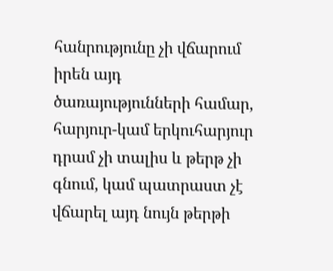հանրությունը չի վճարում իրեն այդ ծառայությունների համար, հարյուր-կամ երկուհարյուր դրամ չի տալիս և թերթ չի գնում, կամ պատրաստ չէ վճարել այդ նույն թերթի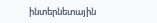ինտերնետային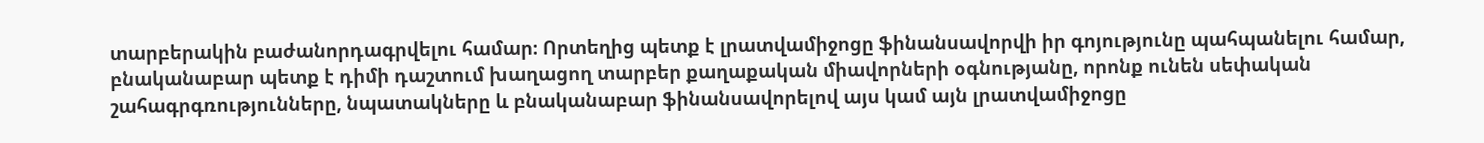տարբերակին բաժանորդագրվելու համար։ Որտեղից պետք է լրատվամիջոցը ֆինանսավորվի իր գոյությունը պահպանելու համար, բնականաբար պետք է դիմի դաշտում խաղացող տարբեր քաղաքական միավորների օգնությանը, որոնք ունեն սեփական շահագրգռությունները, նպատակները և բնականաբար ֆինանսավորելով այս կամ այն լրատվամիջոցը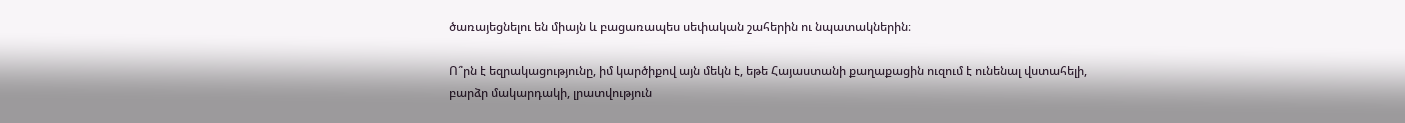ծառայեցնելու են միայն և բացառապես սեփական շահերին ու նպատակներին։

Ո՞րն է եզրակացությունը, իմ կարծիքով այն մեկն է, եթե Հայաստանի քաղաքացին ուզում է ունենալ վստահելի, բարձր մակարդակի, լրատվություն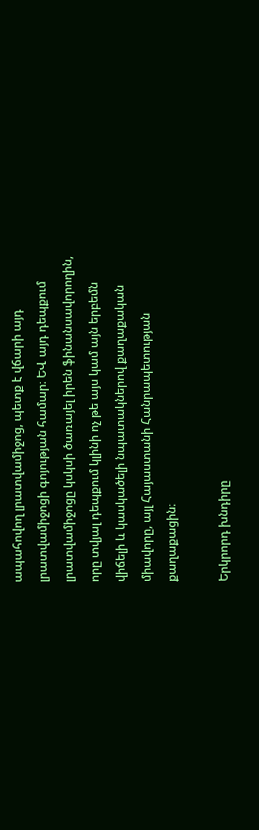ապահովող լրատվամիջոց, պետք է վճարի այդ լրատվամիջոցի գոյության համար։ ԵՎ այդ դեպքում լրատվամիջոցը կսկսի ծառայել իրեն ֆինանսավորողին, որը տվյալ դեպքում կլինի ոչ թե այս կամ այն երբեմն վիճելի և կասկածելի նպատակներով քաղաքական միավորը, այլ Հայաստանի Հանրապետության քաղաքացին։

Երկրորդ խնդիրը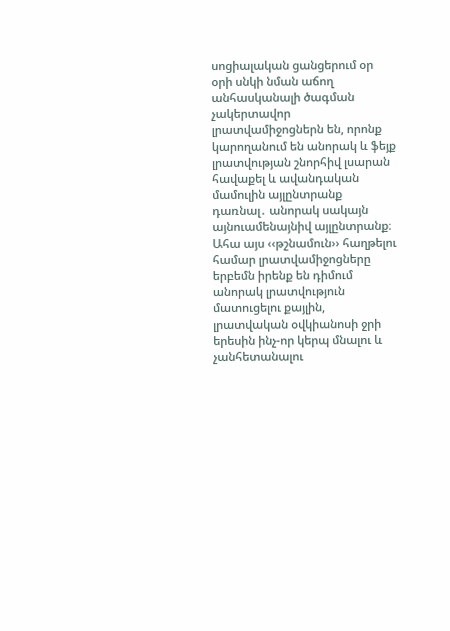սոցիալական ցանցերում օր օրի սնկի նման աճող անհասկանալի ծագման չակերտավոր լրատվամիջոցներն են, որոնք կարողանում են անորակ և ֆեյք լրատվության շնորհիվ լսարան հավաքել և ավանդական մամուլին այլընտրանք դառնալ․ անորակ սակայն այնուամենայնիվ այլընտրանք։ Ահա այս ‹‹թշնամուն›› հաղթելու համար լրատվամիջոցները երբեմն իրենք են դիմում անորակ լրատվություն մատուցելու քայլին,  լրատվական օվկիանոսի ջրի երեսին ինչ-որ կերպ մնալու և չանհետանալու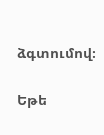ձգտումով։

Եթե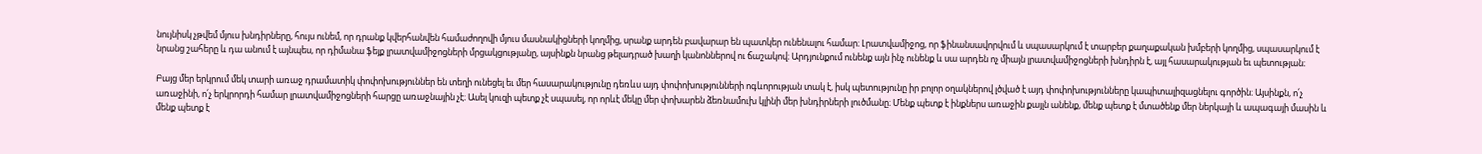նույնիսկ չթվեմ մյուս խնդիրները, հույս ունեմ, որ դրանք կվերհանվեն համաժողովի մյուս մասնակիցների կողմից, սրանք արդեն բավարար են պատկեր ունենալու համար։ Լրատվամիջոց, որ ֆինանսավորվում և սպասարկում է տարբեր քաղաքական խմբերի կողմից, սպասարկում է նրանց շահերը և դա անում է այնպես, որ դիմանա ֆեյք լրատվամիջոցների մրցակցությանը, այսինքն նրանց թելադրած խաղի կանոններով ու ճաշակով։ Արդյունքում ունենք այն ինչ ունենք և սա արդեն ոչ միայն լրատվամիջոցների խնդիրն է, այլ հասարակության եւ պետության։

Բայց մեր երկրում մեկ տարի առաջ դրամատիկ փոփոխություններ են տեղի ունեցել եւ մեր հասարակությունը դեռևս այդ փոփոխությունների ոգևորության տակ է, իսկ պետությունը իր բոլոր օղակներով լծված է այդ փոփոխությունները կապիտալիզացնելու գործին։ Այսինքն, ո՛չ առաջինի, ո՛չ երկրորդի համար լրատվամիջոցների հարցը առաջնային չէ։ Ասել կուզի պետք չէ սպասել, որ որևէ մեկը մեր փոխարեն ձեռնամուխ կլինի մեր խնդիրների լուծմանը։ Մենք պետք է ինքներս առաջին քայլն անենք, մենք պետք է մտածենք մեր ներկայի և ապագայի մասին և մենք պետք է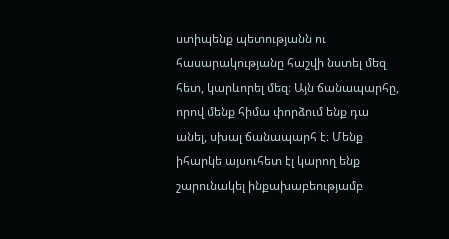ստիպենք պետությանն ու հասարակությանը հաշվի նստել մեզ հետ, կարևորել մեզ։ Այն ճանապարհը, որով մենք հիմա փորձում ենք դա անել, սխալ ճանապարհ է։ Մենք իհարկե այսուհետ էլ կարող ենք շարունակել ինքախաբեությամբ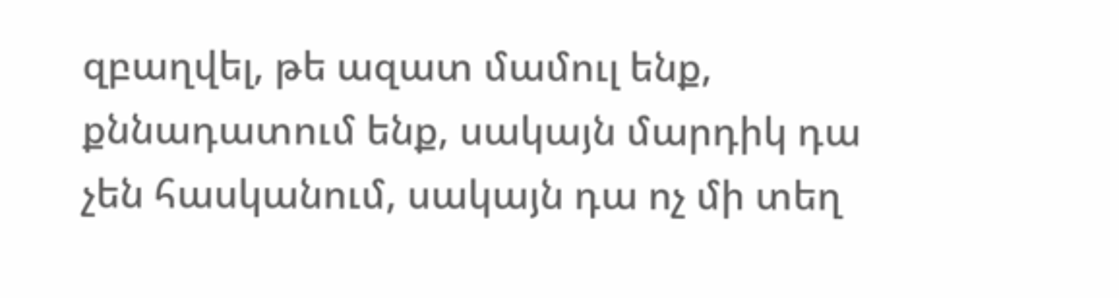զբաղվել, թե ազատ մամուլ ենք, քննադատում ենք, սակայն մարդիկ դա չեն հասկանում, սակայն դա ոչ մի տեղ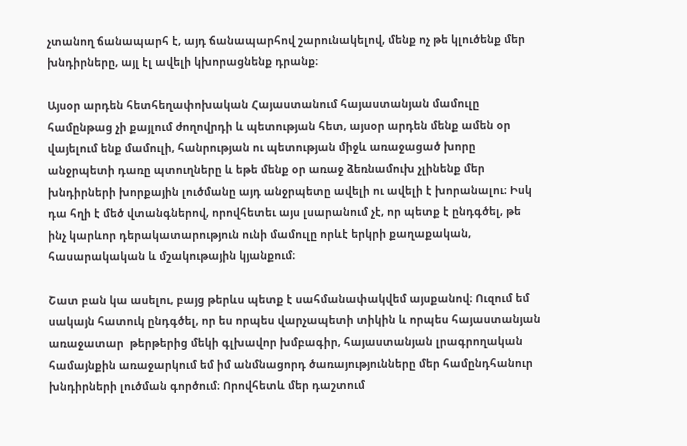չտանող ճանապարհ է, այդ ճանապարհով շարունակելով, մենք ոչ թե կլուծենք մեր խնդիրները, այլ էլ ավելի կխորացնենք դրանք։

Այսօր արդեն հետհեղափոխական Հայաստանում հայաստանյան մամուլը համընթաց չի քայլում ժողովրդի և պետության հետ, այսօր արդեն մենք ամեն օր վայելում ենք մամուլի, հանրության ու պետության միջև առաջացած խորը անջրպետի դառը պտուղները և եթե մենք օր առաջ ձեռնամուխ չլինենք մեր խնդիրների խորքային լուծմանը այդ անջրպետը ավելի ու ավելի է խորանալու։ Իսկ դա հղի է մեծ վտանգներով, որովհետեւ այս լսարանում չէ, որ պետք է ընդգծել, թե ինչ կարևոր դերակատարություն ունի մամուլը որևէ երկրի քաղաքական, հասարակական և մշակութային կյանքում։

Շատ բան կա ասելու, բայց թերևս պետք է սահմանափակվեմ այսքանով։ Ուզում եմ սակայն հատուկ ընդգծել, որ ես որպես վարչապետի տիկին և որպես հայաստանյան առաջատար  թերթերից մեկի գլխավոր խմբագիր, հայաստանյան լրագրողական համայնքին առաջարկում եմ իմ անմնացորդ ծառայությունները մեր համընդհանուր խնդիրների լուծման գործում։ Որովհետև մեր դաշտում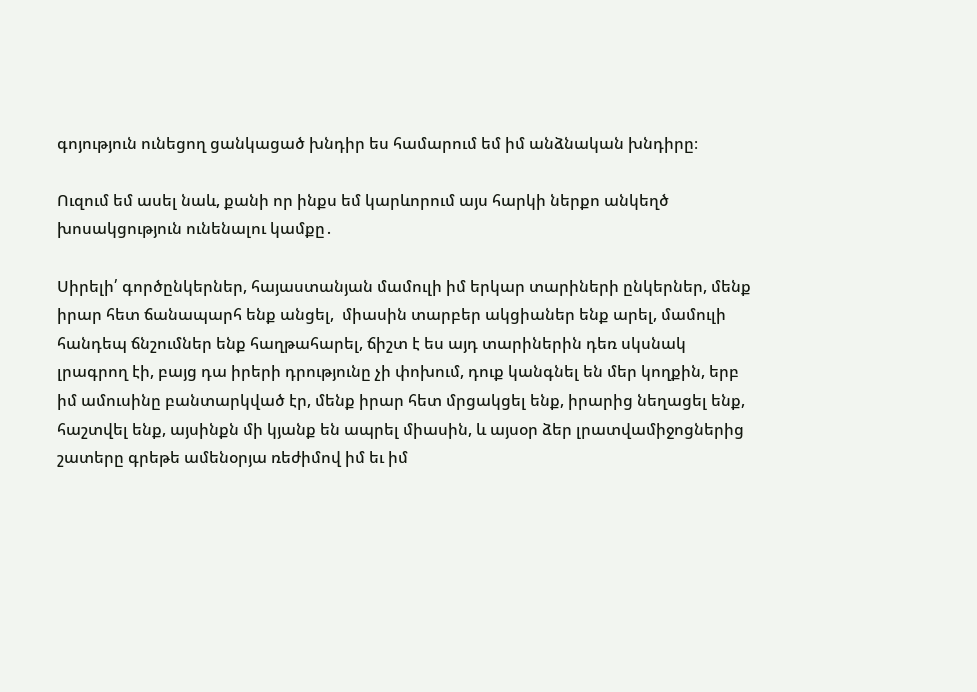գոյություն ունեցող ցանկացած խնդիր ես համարում եմ իմ անձնական խնդիրը։

Ուզում եմ ասել նաև, քանի որ ինքս եմ կարևորում այս հարկի ներքո անկեղծ խոսակցություն ունենալու կամքը․

Սիրելի՛ գործընկերներ, հայաստանյան մամուլի իմ երկար տարիների ընկերներ, մենք իրար հետ ճանապարհ ենք անցել,  միասին տարբեր ակցիաներ ենք արել, մամուլի հանդեպ ճնշումներ ենք հաղթահարել, ճիշտ է ես այդ տարիներին դեռ սկսնակ լրագրող էի, բայց դա իրերի դրությունը չի փոխում, դուք կանգնել են մեր կողքին, երբ իմ ամուսինը բանտարկված էր, մենք իրար հետ մրցակցել ենք, իրարից նեղացել ենք, հաշտվել ենք, այսինքն մի կյանք են ապրել միասին, և այսօր ձեր լրատվամիջոցներից շատերը գրեթե ամենօրյա ռեժիմով իմ եւ իմ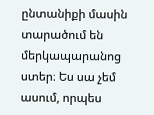ընտանիքի մասին տարածում են մերկապարանոց ստեր։ Ես սա չեմ ասում, որպես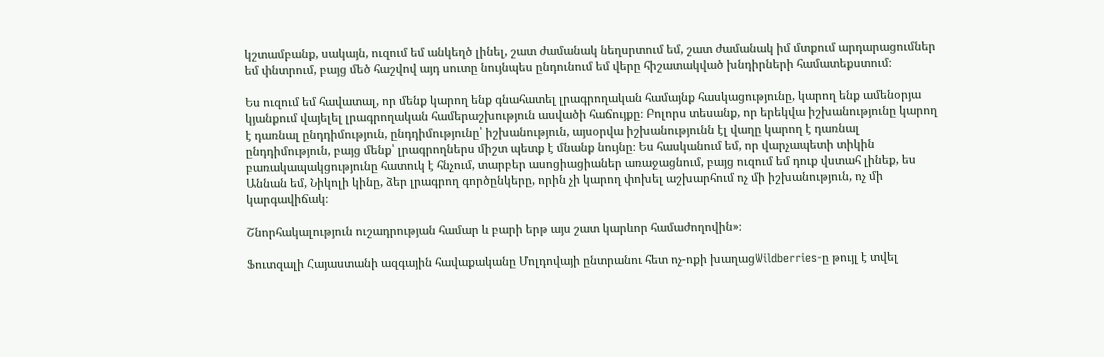կշտամբանք, սակայն, ուզում եմ անկեղծ լինել, շատ ժամանակ նեղսրտում եմ, շատ ժամանակ իմ մտքում արդարացումներ եմ փնտրում, բայց մեծ հաշվով այդ սուտը նույնպես ընդունում եմ վերը հիշատակված խնդիրների համատեքստում։

Ես ուզում եմ հավատալ, որ մենք կարող ենք գնահատել լրագրողական համայնք հասկացությունը, կարող ենք ամենօրյա կյանքում վայելել լրագրողական համերաշխություն ասվածի հաճույքը։ Բոլորս տեսանք, որ երեկվա իշխանությունը կարող է դառնալ ընդդիմություն, ընդդիմությունը՝ իշխանություն, այսօրվա իշխանությունն էլ վաղը կարող է դառնալ ընդդիմություն, բայց մենք՝ լրագրողներս միշտ պետք է մնանք նույնը։ Ես հասկանում եմ, որ վարչապետի տիկին բառակապակցությունը հատուկ է հնչում, տարբեր ասոցիացիաներ առաջացնում, բայց ուզում եմ դուք վստահ լինեք, ես Աննան եմ, Նիկոլի կինը, ձեր լրագրող գործընկերը, որին չի կարող փոխել աշխարհում ոչ մի իշխանություն, ոչ մի կարգավիճակ։

Շնորհակալություն ուշադրության համար և բարի երթ այս շատ կարևոր համաժողովին»։

Ֆուտզալի Հայաստանի ազգային հավաքականը Մոլդովայի ընտրանու հետ ոչ-ոքի խաղացWildberries-ը թույլ է տվել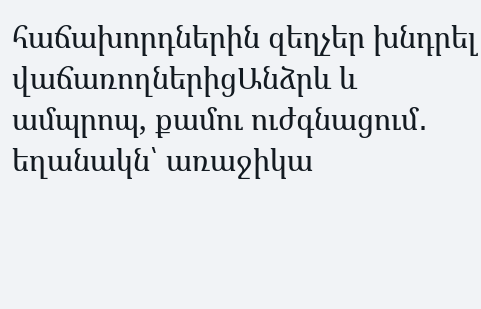հաճախորդներին զեղչեր խնդրել վաճառողներիցԱնձրև և ամպրոպ, քամու ուժգնացում․ եղանակն՝ առաջիկա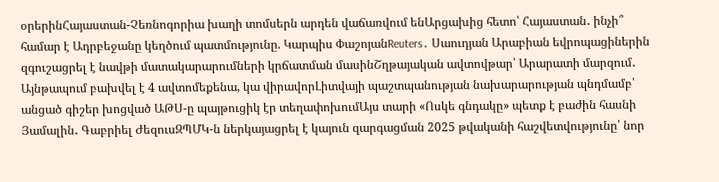օրերինՀայաստան-Չեռնոգորիա խաղի տոմսերն արդեն վաճառվում ենԱրցախից հետո՝ Հայաստան․ ինչի՞ համար է Ադրբեջանը կեղծում պատմությունը. Կարպիս ՓաշոյանReuters․ Սաուդյան Արաբիան եվրոպացիներին զգուշացրել է նավթի մատակարարումների կրճատման մասինՇղթայական ավտովթար՝ Արարատի մարզում․ Այնթապում բախվել է 4 ավտոմեքենա, կա վիրավորԼիտվայի պաշտպանության նախարարության պնդմամբ՝ անցած գիշեր խոցված ԱԹՍ-ը պայթուցիկ էր տեղափոխումԱյս տարի «Ոսկե գնդակը» պետք է բաժին հասնի Յամալին․ Գաբրիել ԺեզուսԶՊՄԿ-ն ներկայացրել է կայուն զարգացման 2025 թվականի հաշվետվությունը՝ նոր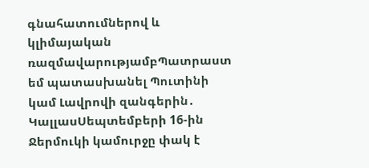գնահատումներով և կլիմայական ռազմավարությամբՊատրաստ եմ պատասխանել Պուտինի կամ Լավրովի զանգերին․ ԿալլասՍեպտեմբերի 16-ին Ջերմուկի կամուրջը փակ է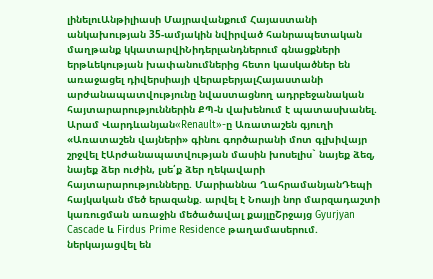լինելուԱնթիլիասի Մայրավանքում Հայաստանի անկախության 35-ամյակին նվիրված հանրապետական մաղթանք կկատարվիՆիդերլանդներում գնացքների երթևեկության խափանումներից հետո կասկածներ են առաջացել դիվերսիայի վերաբերյալՀայաստանի արժանապատվությունը նվաստացնող ադրբեջանական հայտարարություններին ՔՊ-ն վախենում է պատասխանել. Արամ Վարդևանյան«Renault»-ը Առատաշեն գյուղի «Առատաշեն վայների» գինու գործարանի մոտ գլխիվայր շրջվել էԱրժանապատվության մասին խոսելիս` նայեք ձեզ, նայեք ձեր ուժին, լսե՛ք ձեր ղեկավարի հայտարարությունները. Մարիաննա ՂահրամանյանԴեպի հայկական մեծ երազանք. արվել է Նոայի նոր մարզադաշտի կառուցման առաջին մեծածավալ քայլըՇրջայց Gyurjyan Cascade և Firdus Prime Residence թաղամասերում. ներկայացվել են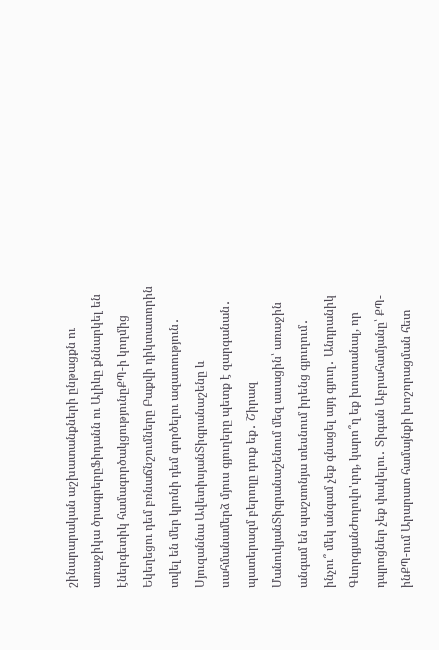շինարարական աշխատանքների ընթացքն ու առաջիկա ծրագրերըՖիդանն ու Ալիևը քննարկել են էներգետիկ համագործակցությունըՔՊ-ի կողմից Եկեղեցու դեմ բռնաճնշումները Բաքվի դիկտատորին տվել են մեր կրոնի դեմ գործելու ազատություն․ Սյուզաննա ԱվետիսյանՏիգրանաշենը և սահմանամերձ մյուս գյուղերը պետք է զարգանան․ պատերազմ բերողը դուք եք․ Շիրազ ՄանուկյանՏիգրանաշենում մեզ ասացին՝ առաջին անգամ են պաշտոնյա տեսնում իրենց գյուղում․ ինչու՞ մեկ անգամ չեք գնացել այդ գյուղ․ Անդրանիկ ԳևորգյանԺողովո'ւրդ, կարո՞ղ եք խոստանալ, որ դպրոցներ չեք փակելու․ Տիգան Աբրահամյանը՝ ՔՊ-ինՔՊ-ում Արարատ համայնքի խոշորացման հետ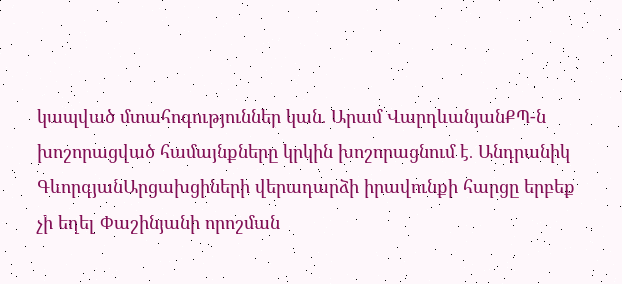կապված մտահոգություններ կան․ Արամ ՎարդևանյանՔՊ-ն խոշորացված համայնքները կրկին խոշորացնում է․ Անդրանիկ ԳևորգյանԱրցախցիների վերադարձի իրավունքի հարցը երբեք չի եղել Փաշինյանի որոշման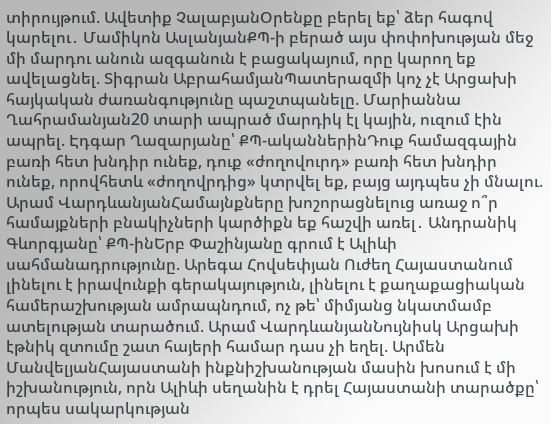տիրույթում. Ավետիք ՉալաբյանՕրենքը բերել եք՝ ձեր հագով կարելու․ Մամիկոն ԱսլանյանՔՊ-ի բերած այս փոփոխության մեջ մի մարդու անուն ազգանուն է բացակայում, որը կարող եք ավելացնել. Տիգրան ԱբրահամյանՊատերազմի կոչ չէ Արցախի հայկական ժառանգությունը պաշտպանելը. Մարիաննա Ղահրամանյան20 տարի ապրած մարդիկ էլ կային, ուզում էին ապրել. Էդգար Ղազարյանը՝ ՔՊ-ականներինԴուք համազգային բառի հետ խնդիր ունեք, դուք «ժողովուրդ» բառի հետ խնդիր ունեք, որովհետև «ժողովրդից» կտրվել եք, բայց այդպես չի մնալու. Արամ ՎարդևանյանՀամայնքները խոշորացնելուց առաջ ո՞ր համայքների բնակիչների կարծիքն եք հաշվի առել․ Անդրանիկ Գևորգյանը՝ ՔՊ-ինԵրբ Փաշինյանը գրում է Ալիևի սահմանադրությունը. Արեգա Հովսեփյան Ուժեղ Հայաստանում լինելու է իրավունքի գերակայություն, լինելու է քաղաքացիական համերաշխության ամրապնդում, ոչ թե՝ միմյանց նկատմամբ ատելության տարածում. Արամ ՎարդևանյանՆույնիսկ Արցախի էթնիկ զտումը շատ հայերի համար դաս չի եղել. Արմեն ՄանվելյանՀայաստանի ինքնիշխանության մասին խոսում է մի իշխանություն, որն Ալիևի սեղանին է դրել Հայաստանի տարածքը՝ որպես սակարկության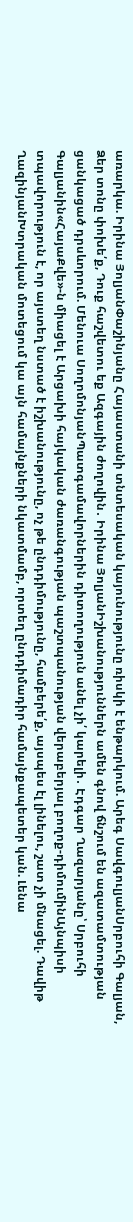առարկա. Իրինա ՅոլյանՓաշինյանը Հայաստանի տնտեսական կայունությունը ռիսկի է ենթարկում. Արեգ ՍավգուլյանՍրբուհի Գալյան, Ձեր տոնը փոխե՛ք, Դուք հաշվետու եք Ազգային ժողովին․ Իրինա ՅոլյանԻշխանություններն ամեն գնով ճնշում են ազատամտության ցանկացած դրսևորում. Մենուա ՍողոմոնյանՊատգամավորներին դիտողություն անել չի՛ կարելի․ Էդգար Ղազարյանը՝ Սրբուհի Գալյանին«ՀայաՔվե»-ն միացել է Արցախի հայկական ժառանգության պաշտպանության վերաբերյալ բողոք-դիմումինԱյնպիսի տպավորություն է, որ այստեղ նստած է իշխանությունը, ոչ թե ընդդիմությունը, համբերե՛ք, այսպես էլ լինելու, շատ չի մնացել. Դավիթ ՂազինյանԽտրական մոտեցում կա այն համայնքների նկատմամբ, որտեղ ընդդիմադիր համայնքապետեր կան. Լենա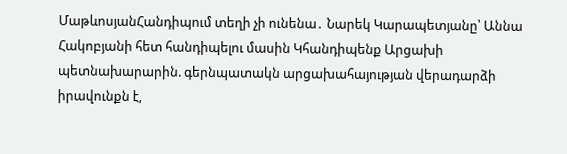ՄաթևոսյանՀանդիպում տեղի չի ունենա․ Նարեկ Կարապետյանը՝ Աննա Հակոբյանի հետ հանդիպելու մասին Կհանդիպենք Արցախի պետնախարարին. գերնպատակն արցախահայության վերադարձի իրավունքն է,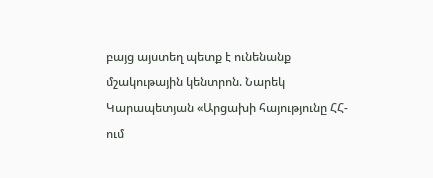բայց այստեղ պետք է ունենանք մշակութային կենտրոն. Նարեկ Կարապետյան «Արցախի հայությունը ՀՀ-ում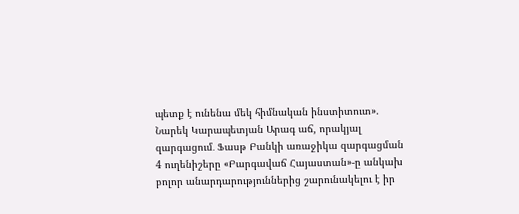պետք է ունենա մեկ հիմնական ինստիտուտ». Նարեկ Կարապետյան Արագ աճ, որակյալ զարգացում․ Ֆասթ Բանկի առաջիկա զարգացման 4 ուղենիշերը «Բարգավաճ Հայաստան»-ը անկախ բոլոր անարդարություններից շարունակելու է իր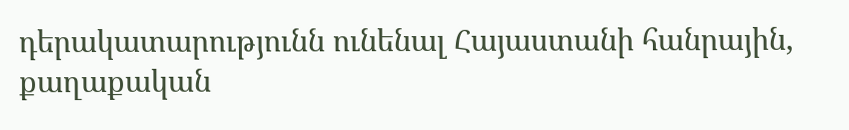դերակատարությունն ունենալ Հայաստանի հանրային, քաղաքական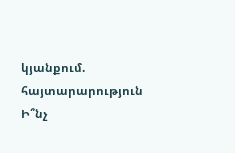կյանքում. հայտարարություն Ի՞նչ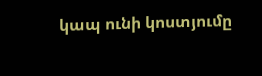կապ ունի կոստյումը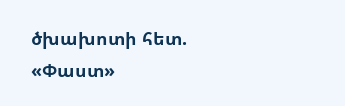ծխախոտի հետ. «Փաստ»